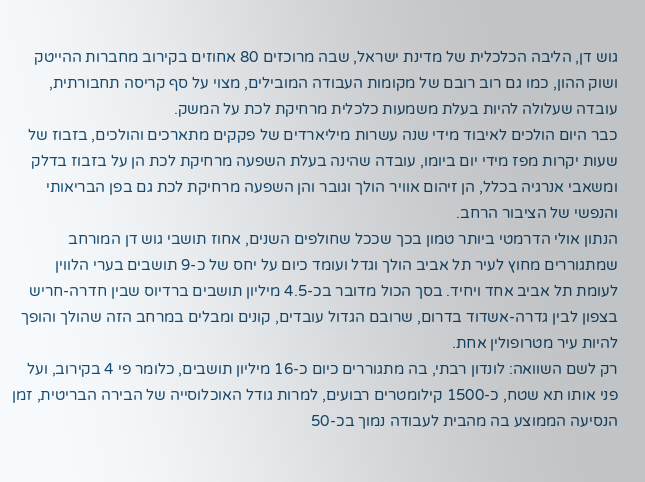גוש דן, הליבה הכלכלית של מדינת ישראל, שבה מרוכזים 80 אחוזים בקירוב מחברות ההייטק ושוק ההון, כמו גם רוב רובם של מקומות העבודה המובילים, מצוי על סף קריסה תחבורתית, עובדה שעלולה להיות בעלת משמעות כלכלית מרחיקת לכת על המשק.
כבר היום הולכים לאיבוד מידי שנה עשרות מיליארדים של פקקים מתארכים והולכים, בזבוז של שעות יקרות מפז מידי יום ביומו, עובדה שהינה בעלת השפעה מרחיקת לכת הן על בזבוז בדלק ומשאבי אנרגיה בכלל, הן זיהום אוויר הולך וגובר והן השפעה מרחיקת לכת גם בפן הבריאותי והנפשי של הציבור הרחב.
הנתון אולי הדרמטי ביותר טמון בכך שככל שחולפים השנים, אחוז תושבי גוש דן המורחב שמתגוררים מחוץ לעיר תל אביב הולך וגדל ועומד כיום על יחס של כ-9 תושבים בערי הלווין לעומת תל אביב אחד ויחיד. בסך הכול מדובר בכ-4.5 מיליון תושבים ברדיוס שבין חדרה-חריש בצפון לבין גדרה-אשדוד בדרום, שרובם הגדול עובדים, קונים ומבלים במרחב הזה שהולך והופך להיות עיר מטרופולין אחת.
רק לשם השוואה: לונדון רבתי, בה מתגוררים כיום כ-16 מיליון תושבים, כלומר פי 4 בקירוב, ועל פני אותו תא שטח, כ-1500 קילומטרים רבועים, למרות גודל האוכלוסייה של הבירה הבריטית, זמן הנסיעה הממוצע בה מהבית לעבודה נמוך בכ-50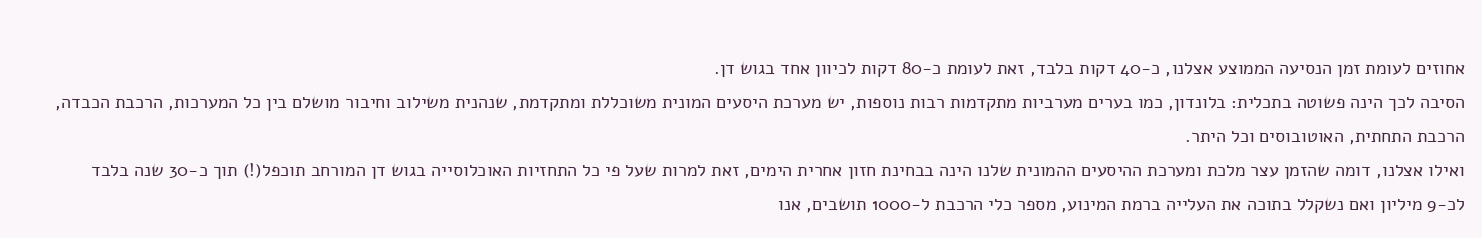אחוזים לעומת זמן הנסיעה הממוצע אצלנו, כ-40 דקות בלבד, זאת לעומת כ-80 דקות לכיוון אחד בגוש דן.
הסיבה לכך הינה פשוטה בתכלית: בלונדון, כמו בערים מערביות מתקדמות רבות נוספות, יש מערכת היסעים המונית משוכללת ומתקדמת, שנהנית משילוב וחיבור מושלם בין כל המערכות, הרכבת הכבדה, הרכבת התחתית, האוטובוסים וכל היתר.
ואילו אצלנו, דומה שהזמן עצר מלכת ומערכת ההיסעים ההמונית שלנו הינה בבחינת חזון אחרית הימים, זאת למרות שעל פי כל התחזיות האוכלוסייה בגוש דן המורחב תוכפל(!) תוך כ-30 שנה בלבד לכ-9 מיליון ואם נשקלל בתוכה את העלייה ברמת המינוע, מספר כלי הרכבת ל-1000 תושבים, אנו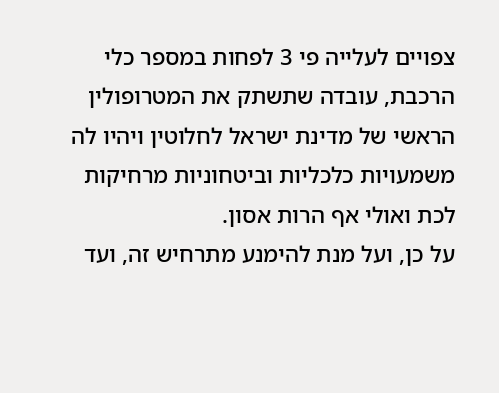צפויים לעלייה פי 3 לפחות במספר כלי הרכבת, עובדה שתשתק את המטרופולין הראשי של מדינת ישראל לחלוטין ויהיו לה משמעויות כלכליות וביטחוניות מרחיקות לכת ואולי אף הרות אסון.
על כן, ועל מנת להימנע מתרחיש זה, ועד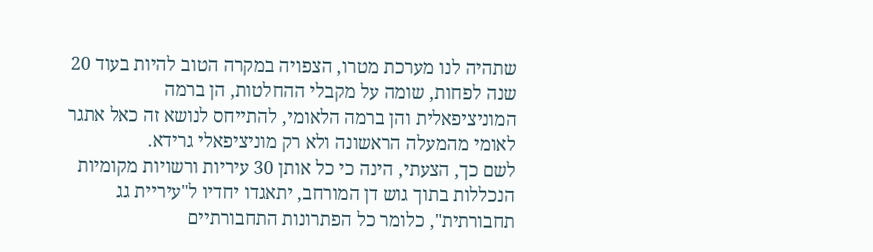שתהיה לנו מערכת מטרו, הצפויה במקרה הטוב להיות בעוד 20 שנה לפחות, שומה על מקבלי ההחלטות, הן ברמה המוניציפאלית והן ברמה הלאומי, להתייחס לנושא זה כאל אתגר לאומי מהמעלה הראשונה ולא רק מוניציפאלי גרידא.
לשם כך, הצעתי, הינה כי כל אותן 30 עיריות ורשויות מקומיות הנכללות בתוך גוש דן המורחב, יתאגדו יחדיו ל"עיריית גג תחבורתית", כלומר כל הפתרונות התחבורתיים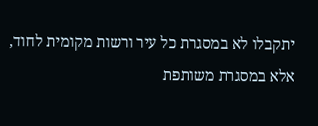יתקבלו לא במסגרת כל עיר ורשות מקומית לחוד, אלא במסגרת משותפת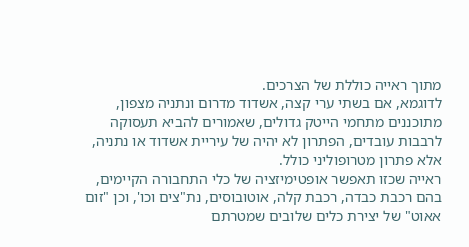מתוך ראייה כוללת של הצרכים.
לדוגמא, אם בשתי ערי קצה, אשדוד מדרום ונתניה מצפון, מתוכננים מתחמי הייטק גדולים, שאמורים להביא תעסוקה לרבבות עובדים, הפתרון לא יהיה של עיריית אשדוד או נתניה, אלא פתרון מטרופוליני כולל.
ראייה שכזו תאפשר אופטימיזציה של כלי התחבורה הקיימים, בהם רכבת כבדה, רכבת קלה, אוטובוסים, נת"צים וכו', וכן "זום אאוט" של יצירת כלים שלובים שמטרתם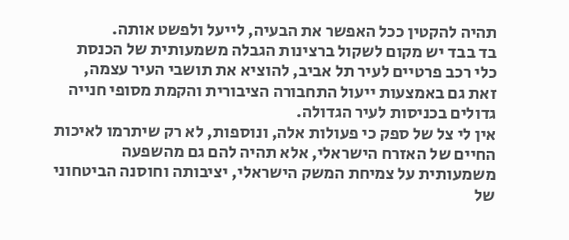תהיה להקטין ככל האפשר את הבעיה, לייעל ולפשט אותה.
בד בבד יש מקום לשקול ברצינות הגבלה משמעותית של הכנסת כלי רכב פרטיים לעיר תל אביב, להוציא את תושבי העיר עצמה, זאת גם באמצעות ייעול התחבורה הציבורית והקמת מסופי חנייה גדולים בכניסות לעיר הגדולה.
אין לי צל של ספק כי פעולות אלה, ונוספות, לא רק שיתרמו לאיכות החיים של האזרח הישראלי, אלא תהיה להם גם מהשפעה משמעותית על צמיחת המשק הישראלי, יציבותה וחוסנה הביטחוני של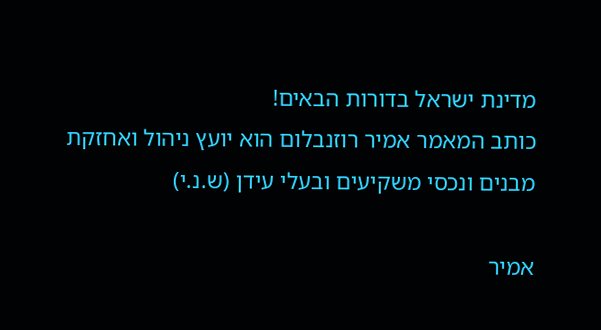מדינת ישראל בדורות הבאים!
כותב המאמר אמיר רוזנבלום הוא יועץ ניהול ואחזקת מבנים ונכסי משקיעים ובעלי עידן (ש.נ.י)

אמיר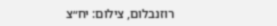רוזנבלום, צילום: יח״צ